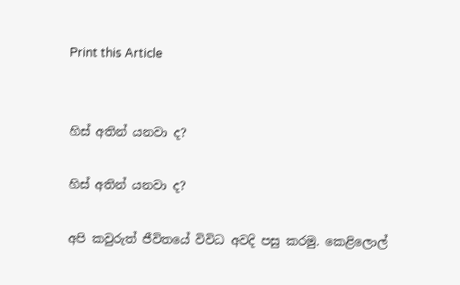Print this Article


හිස් අතින් යනවා ද?

හිස් අතින් යනවා ද?

අපි කවුරුත් ජීවිතයේ විවිධ අවදි පසු කරමු. කෙළිලොල්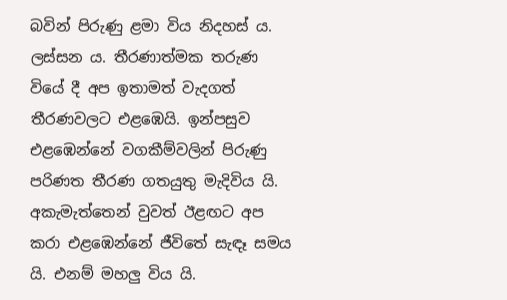බවින් පිරුණු ළමා විය නිදහස් ය. ලස්සන ය. තීරණාත්මක තරුණ වියේ දී අප ඉතාමත් වැදගත් තීරණවලට එළඹෙයි. ඉන්පසුව එළඹෙන්නේ වගකීම්වලින් පිරුණු පරිණත තීරණ ගතයුතු මැදිවිය යි. අකැමැත්තෙන් වුවත් ඊළඟට අප කරා එළඹෙන්නේ ජීවිතේ සැඳෑ සමය යි. එනම් මහලු විය යි.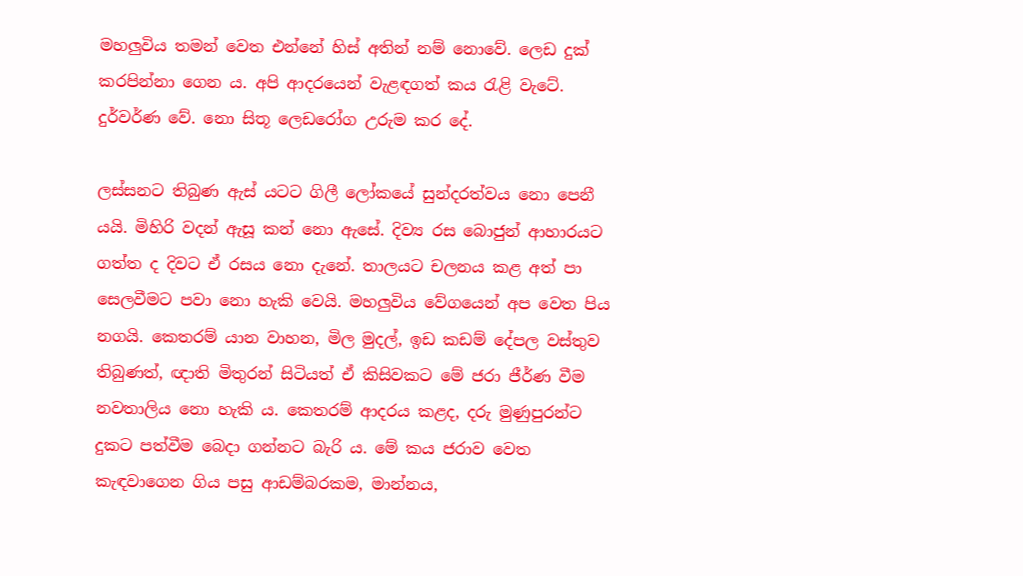මහලුවිය තමන් වෙත එන්නේ හිස් අතින් නම් නොවේ. ලෙඩ දුක් කරපින්නා ගෙන ය. අපි ආදරයෙන් වැළඳගත් කය රැළි වැටේ. දුර්වර්ණ වේ. නො සිතූ ලෙඩරෝග උරුම කර දේ.

ලස්සනට තිබුණ ඇස් යටට ගිලී ලෝකයේ සුන්දරත්වය නො පෙනී යයි. මිහිරි වදන් ඇසූ කන් නො ඇසේ. දිව්‍ය රස බොජුන් ආහාරයට ගත්ත ද දිවට ඒ රසය නො දැනේ. තාලයට චලනය කළ අත් පා සෙලවීමට පවා නො හැකි වෙයි. මහලුවිය වේගයෙන් අප වෙත පිය නගයි. කෙතරම් යාන වාහන, මිල මුදල්, ඉඩ කඩම් දේපල වස්තුව තිබුණත්, ඥාති මිතුරන් සිටියත් ඒ කිසිවකට මේ ජරා ජීර්ණ වීම නවතාලිය නො හැකි ය. කෙතරම් ආදරය කළද, දරු මුණුපුරන්ට දුකට පත්වීම බෙදා ගන්නට බැරි ය. මේ කය ජරාව වෙත කැඳවාගෙන ගිය පසු ආඩම්බරකම, මාන්නය,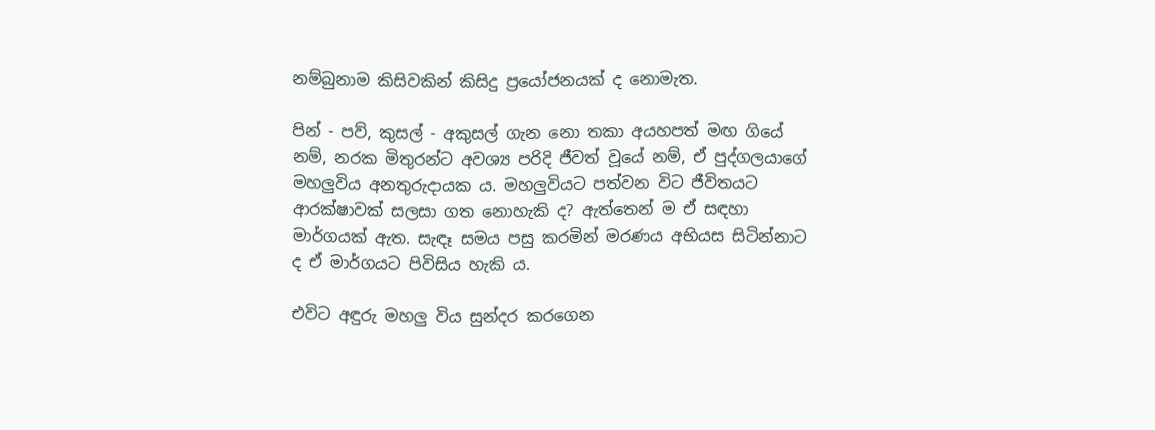නම්බුනාම කිසිවකින් කිසිදු ප්‍රයෝජනයක් ද නොමැත.

පින් - පව්, කුසල් - අකුසල් ගැන නො තකා අයහපත් මඟ ගියේ නම්, නරක මිතුරන්ට අවශ්‍ය පරිදි ජීවත් වූයේ නම්, ඒ පුද්ගලයාගේ මහලුවිය අනතුරුදායක ය. මහලුවියට පත්වන විට ජීවිතයට ආරක්ෂාවක් සලසා ගත නොහැකි ද? ඇත්තෙන් ම ඒ සඳහා මාර්ගයක් ඇත. සැඳෑ සමය පසු කරමින් මරණය අභියස සිටින්නාට ද ඒ මාර්ගයට පිවිසිය හැකි ය.

එවිට අඳුරු මහලු විය සුන්දර කරගෙන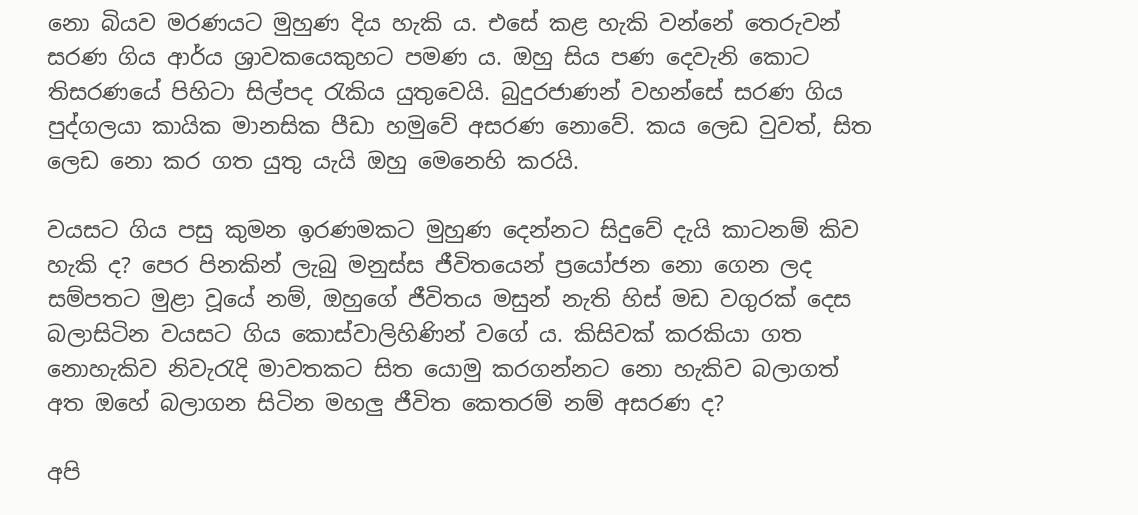නො බියව මරණයට මුහුණ දිය හැකි ය. එසේ කළ හැකි වන්නේ තෙරුවන් සරණ ගිය ආර්ය ශ්‍රාවකයෙකුහට පමණ ය. ඔහු සිය පණ දෙවැනි කොට තිසරණයේ පිහිටා සිල්පද රැකිය යුතුවෙයි. බුදුරජාණන් වහන්සේ සරණ ගිය පුද්ගලයා කායික මානසික පීඩා හමුවේ අසරණ නොවේ. කය ලෙඩ වුවත්, සිත ලෙඩ නො කර ගත යුතු යැයි ඔහු මෙනෙහි කරයි.

වයසට ගිය පසු කුමන ඉරණමකට මුහුණ දෙන්නට සිදුවේ දැයි කාටනම් කිව හැකි ද? පෙර පිනකින් ලැබු මනුස්ස ජීවිතයෙන් ප්‍රයෝජන නො ගෙන ලද සම්පතට මුළා වූයේ නම්, ඔහුගේ ජීවිතය මසුන් නැති හිස් මඩ වගුරක් දෙස බලාසිටින වයසට ගිය කොස්වාලිහිණින් වගේ ය. කිසිවක් කරකියා ගත නොහැකිව නිවැරැදි මාවතකට සිත යොමු කරගන්නට නො හැකිව බලාගත් අත ඔහේ බලාගන සිටින මහලු ජීවිත කෙතරම් නම් අසරණ ද?

අපි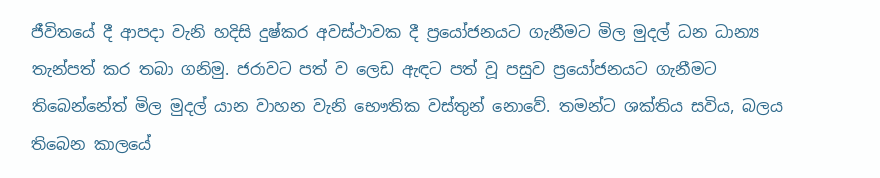ජීවිතයේ දී ආපදා වැනි හදිසි දුෂ්කර අවස්ථාවක දී ප්‍රයෝජනයට ගැනීමට මිල මුදල් ධන ධාන්‍ය තැන්පත් කර තබා ගනිමු. ජරාවට පත් ව ලෙඩ ඇඳට පත් වූ පසුව ප්‍රයෝජනයට ගැනීමට තිබෙන්නේත් මිල මුදල් යාන වාහන වැනි භෞතික වස්තුන් නොවේ. තමන්ට ශක්තිය සවිය, බලය තිබෙන කාලයේ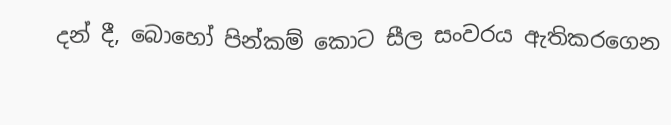දන් දී, බොහෝ පින්කම් කොට සීල සංවරය ඇතිකරගෙන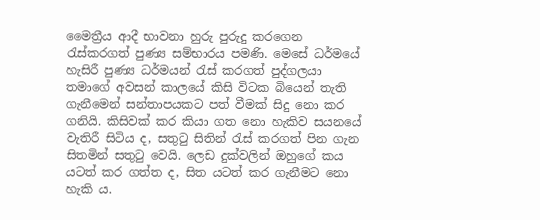මෛත්‍රීය ආදී භාවනා හුරු පුරුදු කරගෙන රැස්කරගත් පුණ්‍ය සම්භාරය පමණි. මෙසේ ධර්මයේ හැසිරී පුණ්‍ය ධර්මයන් රැස් කරගත් පුද්ගලයා තමාගේ අවසන් කාලයේ කිසි විටක බියෙන් තැති ගැනීමෙන් සන්තාපයකට පත් වීමක් සිදු නො කර ගනියි. කිසිවක් කර කියා ගත නො හැකිව සයනයේ වැතිරී සිටිය ද, සතුටු සිතින් රැස් කරගත් පින ගැන සිතමින් සතුටු වෙයි. ලෙඩ දුක්වලින් ඔහුගේ කය යටත් කර ගත්ත ද, සිත යටත් කර ගැනීමට නො හැකි ය.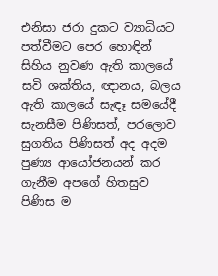එනිසා ජරා දුකට ව්‍යාධියට පත්වීමට පෙර හොඳින් සිහිය නුවණ ඇති කාලයේ සවි ශක්තිය, ඥානය, බලය ඇති කාලයේ සැඳෑ සමයේදී සැනසීම පිණිසත්, පරලොව සුගතිය පිණිසත් අද අදම පුණ්‍ය ආයෝජනයන් කර ගැනීම අපගේ හිතසුව පිණිස ම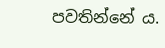පවතින්නේ ය.